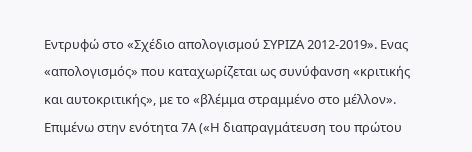Εντρυφώ στο «Σχέδιο απολογισμού ΣΥΡΙΖΑ 2012-2019». Ενας «απολογισμός» που καταχωρίζεται ως συνύφανση «κριτικής και αυτοκριτικής», με το «βλέμμα στραμμένο στο μέλλον». Επιμένω στην ενότητα 7Α («Η διαπραγμάτευση του πρώτου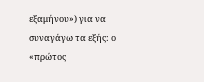εξαμήνου») για να συναγάγω τα εξής: ο «πρώτος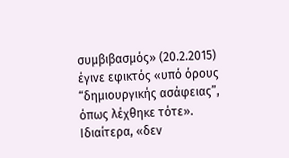συμβιβασμός» (20.2.2015) έγινε εφικτός «υπό όρους “δημιουργικής ασάφειας”, όπως λέχθηκε τότε». Ιδιαίτερα, «δεν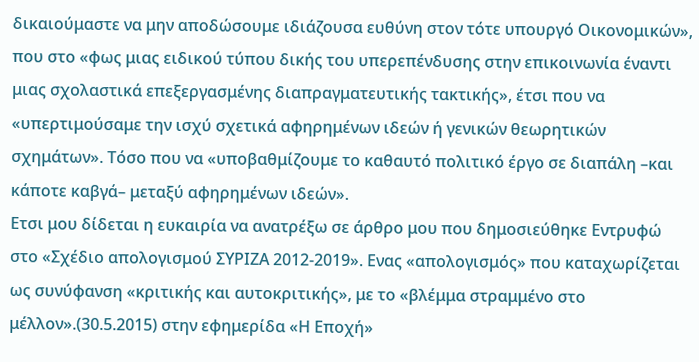δικαιούμαστε να μην αποδώσουμε ιδιάζουσα ευθύνη στον τότε υπουργό Οικονομικών», που στο «φως μιας ειδικού τύπου δικής του υπερεπένδυσης στην επικοινωνία έναντι μιας σχολαστικά επεξεργασμένης διαπραγματευτικής τακτικής», έτσι που να «υπερτιμούσαμε την ισχύ σχετικά αφηρημένων ιδεών ή γενικών θεωρητικών σχημάτων». Τόσο που να «υποβαθμίζουμε το καθαυτό πολιτικό έργο σε διαπάλη –και κάποτε καβγά– μεταξύ αφηρημένων ιδεών».
Ετσι μου δίδεται η ευκαιρία να ανατρέξω σε άρθρο μου που δημοσιεύθηκε Εντρυφώ στο «Σχέδιο απολογισμού ΣΥΡΙΖΑ 2012-2019». Ενας «απολογισμός» που καταχωρίζεται ως συνύφανση «κριτικής και αυτοκριτικής», με το «βλέμμα στραμμένο στο μέλλον».(30.5.2015) στην εφημερίδα «Η Εποχή»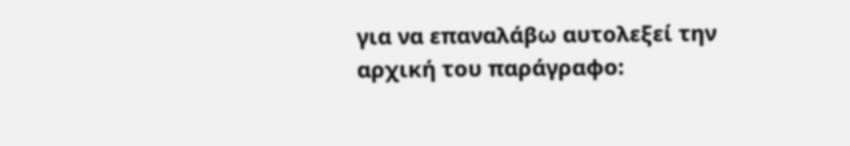για να επαναλάβω αυτολεξεί την αρχική του παράγραφο: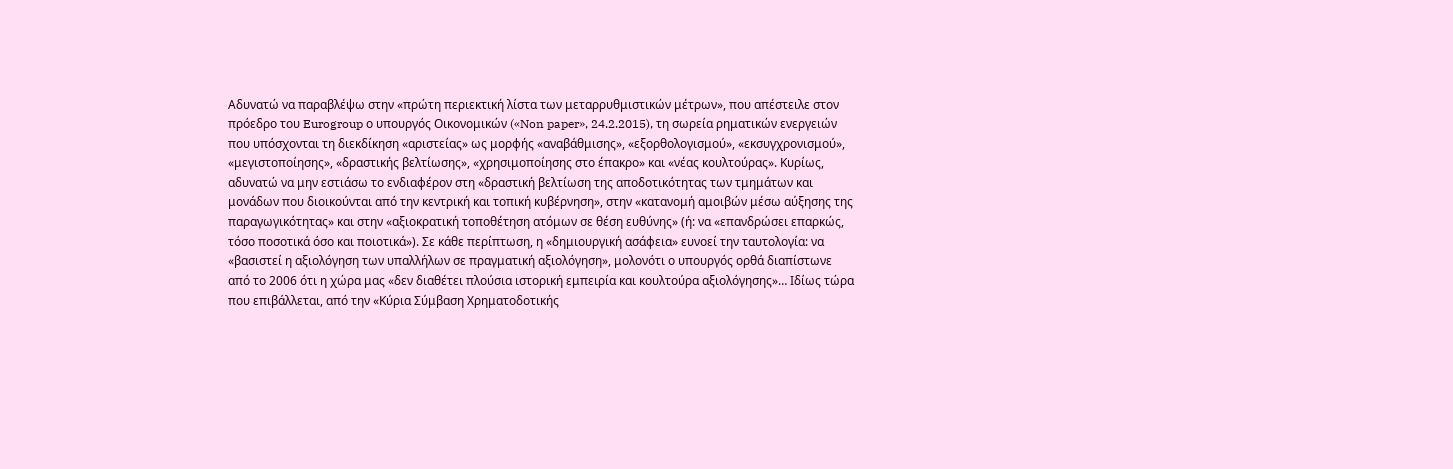Αδυνατώ να παραβλέψω στην «πρώτη περιεκτική λίστα των μεταρρυθμιστικών μέτρων», που απέστειλε στον πρόεδρο του Eurogroup ο υπουργός Οικονομικών («Non paper», 24.2.2015), τη σωρεία ρηματικών ενεργειών που υπόσχονται τη διεκδίκηση «αριστείας» ως μορφής «αναβάθμισης», «εξορθολογισμού», «εκσυγχρονισμού», «μεγιστοποίησης», «δραστικής βελτίωσης», «χρησιμοποίησης στο έπακρο» και «νέας κουλτούρας». Κυρίως, αδυνατώ να μην εστιάσω το ενδιαφέρον στη «δραστική βελτίωση της αποδοτικότητας των τμημάτων και μονάδων που διοικούνται από την κεντρική και τοπική κυβέρνηση», στην «κατανομή αμοιβών μέσω αύξησης της παραγωγικότητας» και στην «αξιοκρατική τοποθέτηση ατόμων σε θέση ευθύνης» (ή: να «επανδρώσει επαρκώς, τόσο ποσοτικά όσο και ποιοτικά»). Σε κάθε περίπτωση, η «δημιουργική ασάφεια» ευνοεί την ταυτολογία: να «βασιστεί η αξιολόγηση των υπαλλήλων σε πραγματική αξιολόγηση», μολονότι ο υπουργός ορθά διαπίστωνε από το 2006 ότι η χώρα μας «δεν διαθέτει πλούσια ιστορική εμπειρία και κουλτούρα αξιολόγησης»… Ιδίως τώρα που επιβάλλεται, από την «Κύρια Σύμβαση Χρηματοδοτικής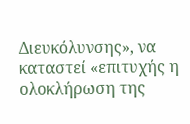Διευκόλυνσης», να καταστεί «επιτυχής η ολοκλήρωση της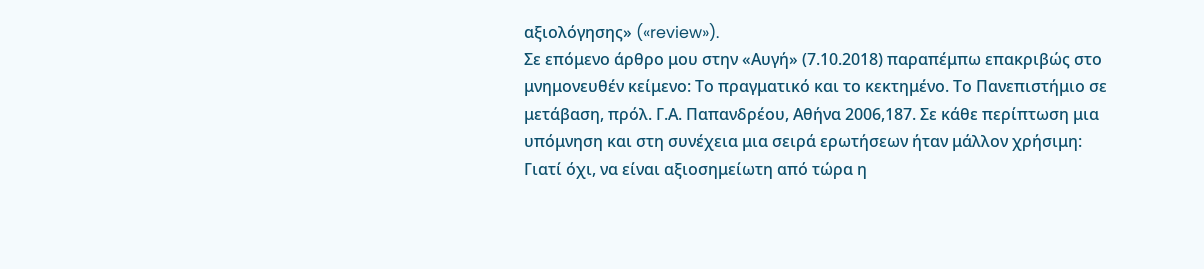αξιολόγησης» («review»).
Σε επόμενο άρθρο μου στην «Αυγή» (7.10.2018) παραπέμπω επακριβώς στο μνημονευθέν κείμενο: Το πραγματικό και το κεκτημένο. Το Πανεπιστήμιο σε μετάβαση, πρόλ. Γ.Α. Παπανδρέου, Αθήνα 2006,187. Σε κάθε περίπτωση μια υπόμνηση και στη συνέχεια μια σειρά ερωτήσεων ήταν μάλλον χρήσιμη:
Γιατί όχι, να είναι αξιοσημείωτη από τώρα η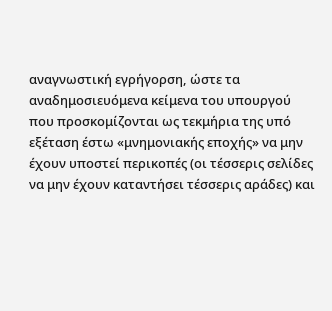αναγνωστική εγρήγορση, ώστε τα αναδημοσιευόμενα κείμενα του υπουργού που προσκομίζονται ως τεκμήρια της υπό εξέταση έστω «μνημονιακής εποχής» να μην έχουν υποστεί περικοπές (οι τέσσερις σελίδες να μην έχουν καταντήσει τέσσερις αράδες) και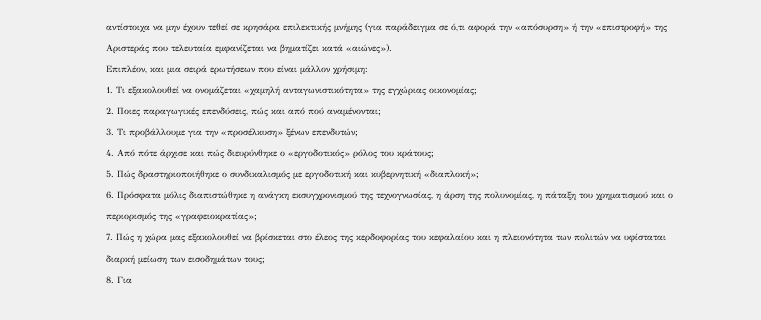αντίστοιχα να μην έχουν τεθεί σε κρησάρα επιλεκτικής μνήμης (για παράδειγμα σε ό,τι αφορά την «απόσυρση» ή την «επιστροφή» της Αριστεράς που τελευταία εμφανίζεται να βηματίζει κατά «αιώνες»).
Επιπλέον, και μια σειρά ερωτήσεων που είναι μάλλον χρήσιμη:
1. Τι εξακολουθεί να ονομάζεται «χαμηλή ανταγωνιστικότητα» της εγχώριας οικονομίας;
2. Ποιες παραγωγικές επενδύσεις, πώς και από πού αναμένονται;
3. Τι προβάλλουμε για την «προσέλκυση» ξένων επενδυτών;
4. Από πότε άρχισε και πώς διευρύνθηκε ο «εργοδοτικός» ρόλος του κράτους;
5. Πώς δραστηριοποιήθηκε ο συνδικαλισμός με εργοδοτική και κυβερνητική «διαπλοκή»;
6. Πρόσφατα μόλις διαπιστώθηκε η ανάγκη εκσυγχρονισμού της τεχνογνωσίας, η άρση της πολυνομίας, η πάταξη του χρηματισμού και ο περιορισμός της «γραφειοκρατίας»;
7. Πώς η χώρα μας εξακολουθεί να βρίσκεται στο έλεος της κερδοφορίας του κεφαλαίου και η πλειονότητα των πολιτών να υφίσταται διαρκή μείωση των εισοδημάτων τους;
8. Για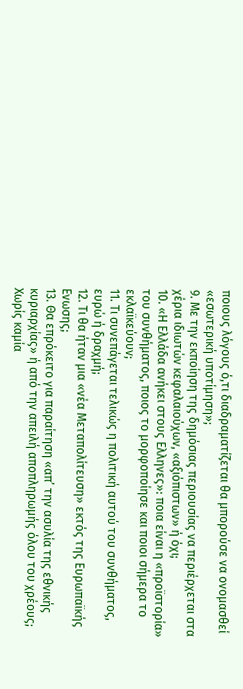ποιους λόγους ό,τι διαδραματίζεται θα μπορούσε να ονομασθεί «εσωτερική υποτίμηση»;
9. Με την εκποίηση της δημόσιας περιουσίας να περιέρχεται στα χέρια ιδιωτών κεφαλαιούχων, «αξιόπιστων» ή όχι;
10. «Η Ελλάδα ανήκει στους Ελληνες»: ποια είναι η «προϊστορία» του συνθήματος, ποιος το μορφοποίησε και ποιοι σήμερα το εκλαϊκεύουν;
11. Τι συνεπάγεται τελικώς η πολιτική αυτού του συνθήματος, ευρώ ή δραχμή;
12. Τι θα ήταν μια «νέα Μεταπολίτευση» εκτός της Ευρωπαϊκής Ενωσης;
13. Θα επρόκειτο για παραίτηση «απ’ την ασυλία της εθνικής κυριαρχίας» ή από την απειλή αποπληρωμής όλου του χρέους;
Χωρίς καμία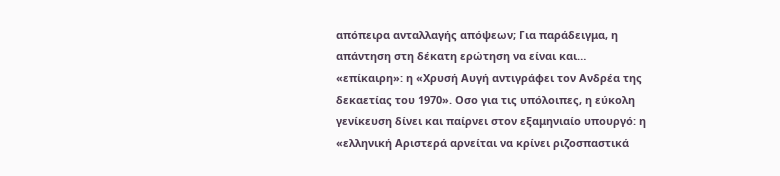απόπειρα ανταλλαγής απόψεων; Για παράδειγμα, η απάντηση στη δέκατη ερώτηση να είναι και… «επίκαιρη»: η «Χρυσή Αυγή αντιγράφει τον Ανδρέα της δεκαετίας του 1970». Οσο για τις υπόλοιπες, η εύκολη γενίκευση δίνει και παίρνει στον εξαμηνιαίο υπουργό: η «ελληνική Αριστερά αρνείται να κρίνει ριζοσπαστικά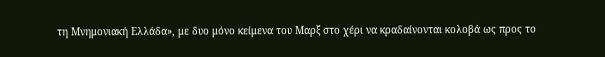τη Μνημονιακή Ελλάδα», με δυο μόνο κείμενα του Μαρξ στο χέρι να κραδαίνονται κολοβά ως προς το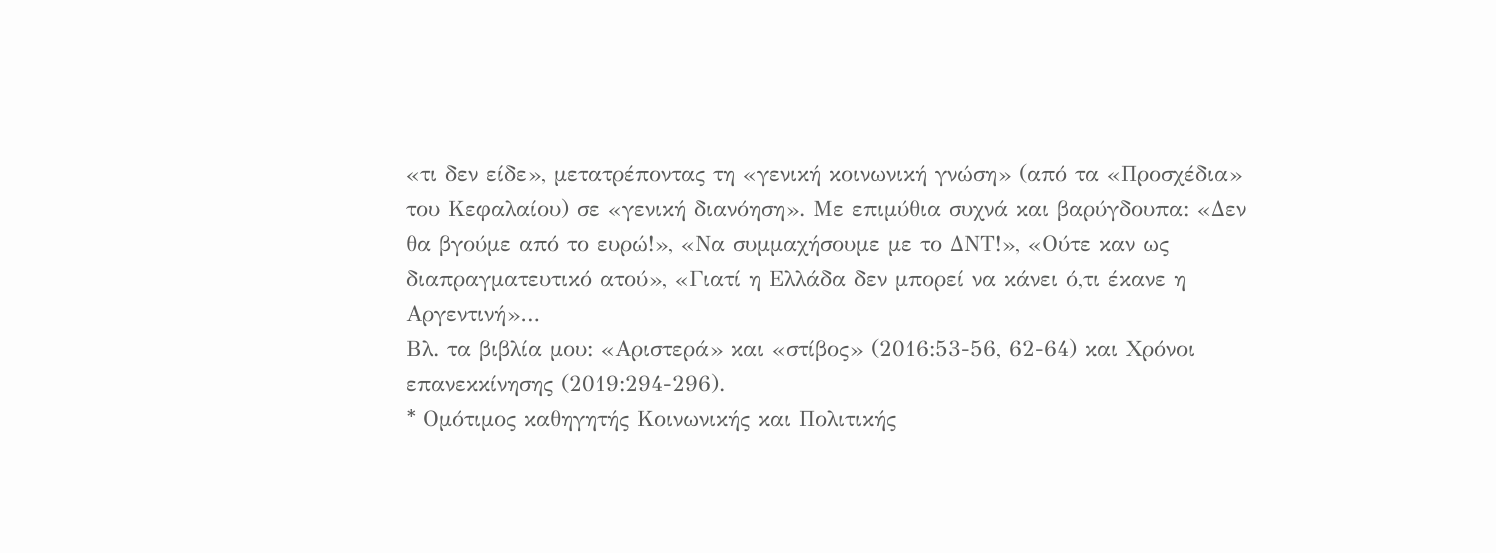«τι δεν είδε», μετατρέποντας τη «γενική κοινωνική γνώση» (από τα «Προσχέδια» του Κεφαλαίου) σε «γενική διανόηση». Με επιμύθια συχνά και βαρύγδουπα: «Δεν θα βγούμε από το ευρώ!», «Να συμμαχήσουμε με το ΔΝΤ!», «Ούτε καν ως διαπραγματευτικό ατού», «Γιατί η Ελλάδα δεν μπορεί να κάνει ό,τι έκανε η Αργεντινή»…
Βλ. τα βιβλία μου: «Αριστερά» και «στίβος» (2016:53-56, 62-64) και Χρόνοι επανεκκίνησης (2019:294-296).
* Oμότιμος καθηγητής Κοινωνικής και Πολιτικής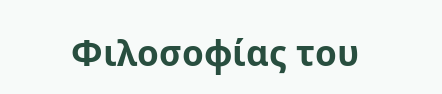Φιλοσοφίας του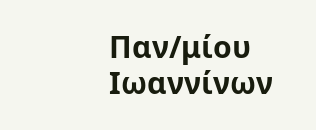Παν/μίου Ιωαννίνων